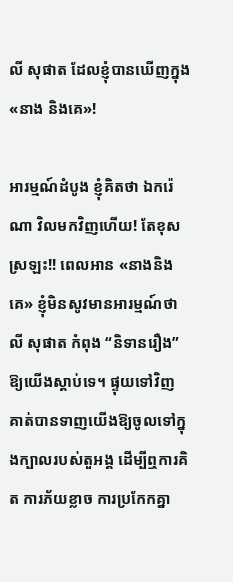លី សុផាត ដែលខ្ញុំបានឃើញក្នុង «នាង និងគេ»!

អារម្មណ៍ដំបូង ខ្ញុំគិតថា ឯករ៉េណា វិលមកវិញហើយ! តែខុសស្រឡះ!! ពេលអាន «នាងនិងគេ» ខ្ញុំមិនសូវមានអារម្មណ៍ថា លី សុផាត កំពុង “និទានរឿង” ឱ្យយើងស្តាប់ទេ។ ផ្ទុយទៅវិញ គាត់បានទាញយើងឱ្យចូលទៅក្នុងក្បាលរបស់តួអង្គ ដើម្បីឮការគិត ការភ័យខ្លាច ការប្រកែកគ្នា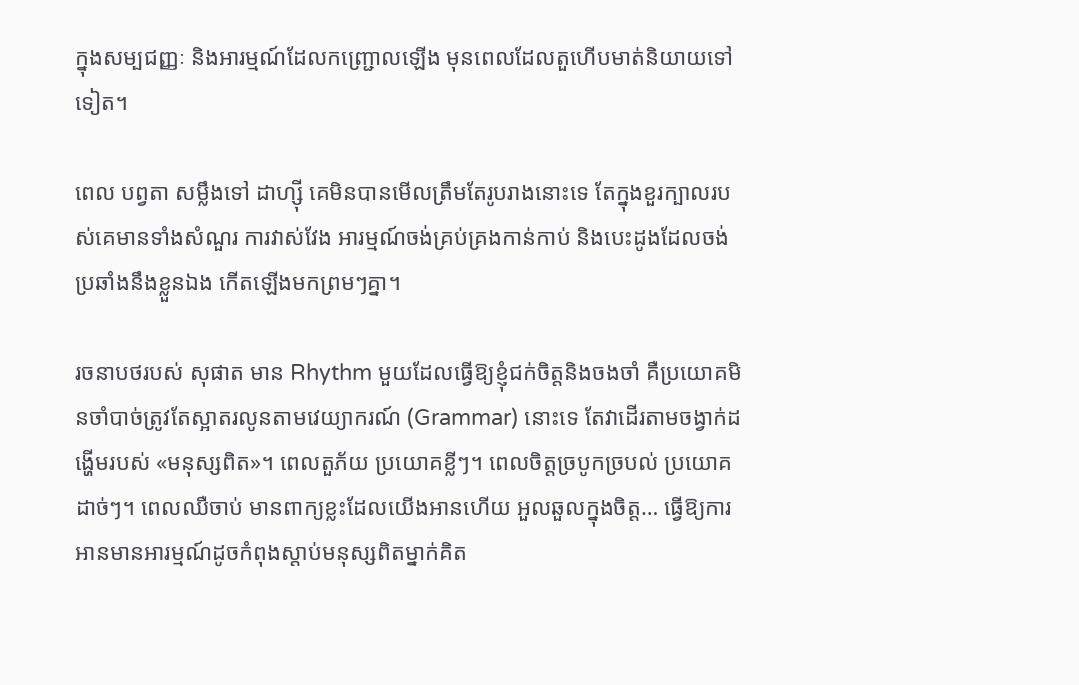ក្នុងសម្បជញ្ញៈ និងអារម្មណ៍ដែលកញ្ជ្រោលឡើង មុនពេលដែលតួហើបមាត់និយាយទៅទៀត។

ពេល បព្វតា សម្លឹងទៅ ដាហ្ស៊ី គេមិនបានមើលត្រឹមតែរូបរាងនោះទេ តែក្នុងខួរក្បាលរបស់គេមានទាំងសំណួរ ការវាស់វែង អារម្មណ៍ចង់គ្រប់គ្រងកាន់កាប់ និងបេះដូងដែលចង់ប្រឆាំងនឹងខ្លួនឯង កើតឡើងមកព្រមៗគ្នា។

រចនាបថរបស់ សុផាត មាន Rhythm មួយដែលធ្វើឱ្យខ្ញុំជក់ចិត្តនិងចងចាំ គឺប្រយោគមិនចាំបាច់ត្រូវតែស្អាតរលូនតាមវេយ្យាករណ៍ (Grammar) នោះទេ តែវាដើរតាមចង្វាក់ដង្ហើមរបស់ «មនុស្សពិត»។ ពេលតួភ័យ ប្រយោគខ្លីៗ។ ពេលចិត្តច្របូកច្របល់ ប្រយោគដាច់ៗ។ ពេលឈឺចាប់ មានពាក្យខ្លះដែលយើងអានហើយ អួលឆួលក្នុងចិត្ត… ធ្វើឱ្យការអានមានអារម្មណ៍ដូចកំពុងស្តាប់មនុស្សពិតម្នាក់គិត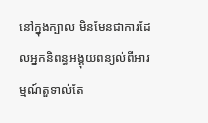នៅក្នុងក្បាល មិនមែនជាការដែលអ្នកនិពន្ធអង្គុយពន្យល់ពីអារម្មណ៍តួទាល់តែ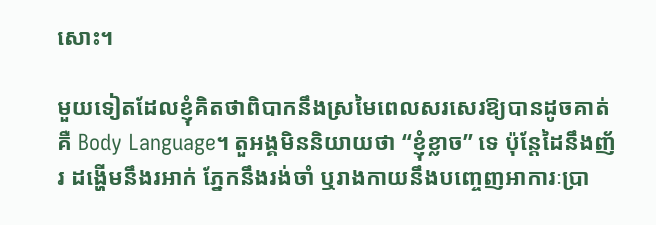សោះ។

មួយទៀតដែលខ្ញុំគិតថាពិបាកនឹងស្រមៃពេលសរសេរឱ្យបានដូចគាត់គឺ Body Language។ តួអង្គមិននិយាយថា “ខ្ញុំខ្លាច” ទេ ប៉ុន្តែដៃនឹងញ័រ ដង្ហើមនឹងរអាក់ ភ្នែកនឹងរង់ចាំ ឬរាងកាយនឹងបញ្ចេញអាការៈប្រា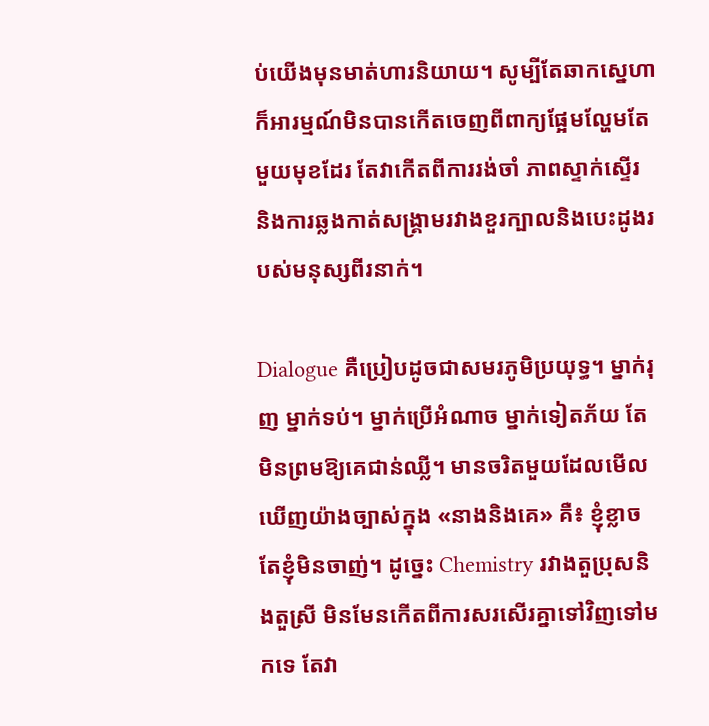ប់យើងមុនមាត់ហារនិយាយ។ សូម្បីតែឆាកស្នេហា ក៏អារម្មណ៍មិនបានកើតចេញពីពាក្យផ្អែមល្ហែមតែមួយមុខដែរ តែវាកើតពីការរង់ចាំ ភាពស្ទាក់ស្ទើរ និងការឆ្លងកាត់សង្គ្រាមរវាងខួរក្បាលនិងបេះដូងរបស់មនុស្សពីរនាក់។

Dialogue គឺប្រៀបដូចជាសមរភូមិប្រយុទ្ធ។ ម្នាក់រុញ ម្នាក់ទប់។ ម្នាក់ប្រើអំណាច ម្នាក់ទៀតភ័យ តែមិនព្រមឱ្យគេជាន់ឈ្លី។ មានចរិតមួយដែលមើលឃើញយ៉ាងច្បាស់ក្នុង «នាងនិងគេ» គឺ៖ ខ្ញុំខ្លាច តែខ្ញុំមិនចាញ់។ ដូច្នេះ Chemistry រវាងតួប្រុសនិងតួស្រី មិនមែនកើតពីការសរសើរគ្នាទៅវិញទៅមកទេ តែវា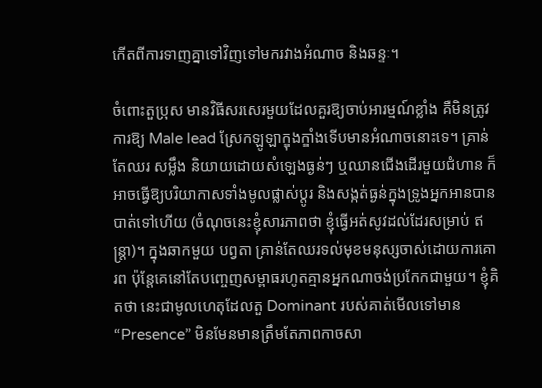កើតពីការទាញគ្នាទៅវិញទៅមករវាងអំណាច និងឆន្ទៈ។

ចំពោះតួប្រុស មានវិធីសរសេរមួយដែលគួរឱ្យចាប់អារម្មណ៍ខ្លាំង គឺមិនត្រូវការឱ្យ Male lead ស្រែកឡូឡាក្ឌុងក្ឌាំងទើបមានអំណាចនោះទេ។ គ្រាន់តែឈរ សម្លឹង និយាយដោយសំឡេងធ្ងន់ៗ ឬឈានជើងដើរមួយជំហាន ក៏អាចធ្វើឱ្យបរិយាកាសទាំងមូលផ្លាស់ប្តូរ និងសង្កត់ធ្ងន់ក្នុងទ្រូងអ្នកអានបានបាត់ទៅហើយ (ចំណុចនេះខ្ញុំសារភាពថា ខ្ញុំធ្វើអត់សូវដល់ដែរសម្រាប់ ឥន្ត្រា)។ ក្នុងឆាកមួយ បព្វតា គ្រាន់តែឈរទល់មុខមនុស្សចាស់ដោយការគោរព ប៉ុន្តែគេនៅតែបញ្ចេញសម្ពាធរហូតគ្មានអ្នកណាចង់ប្រកែកជាមួយ។ ខ្ញុំគិតថា នេះជាមូលហេតុដែលតួ Dominant របស់គាត់មើលទៅមាន “Presence” មិនមែនមានត្រឹមតែភាពកាចសា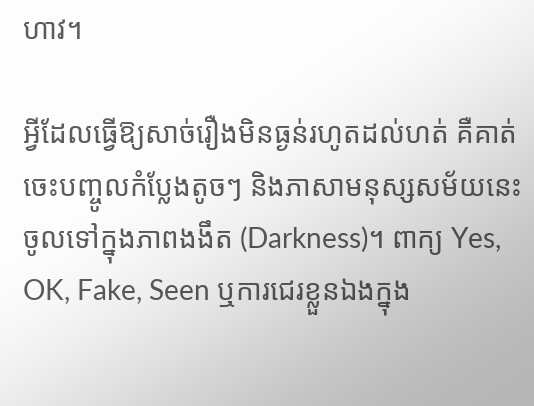ហាវ។

អ្វីដែលធ្វើឱ្យសាច់រឿងមិនធ្ងន់រហូតដល់ហត់ គឺគាត់ចេះបញ្ចូលកំប្លែងតូចៗ និងភាសាមនុស្សសម័យនេះចូលទៅក្នុងភាពងងឹត (Darkness)។ ពាក្យ Yes, OK, Fake, Seen ឬការជេរខ្លួនឯងក្នុង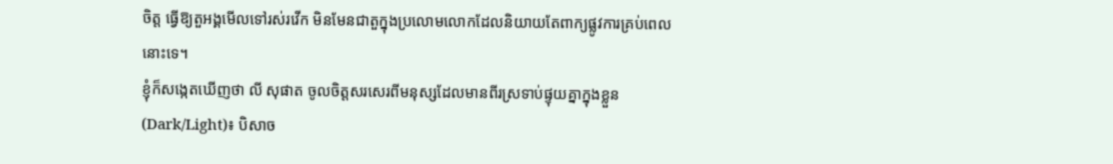ចិត្ត ធ្វើឱ្យតួអង្គមើលទៅរស់រវើក មិនមែនជាតួក្នុងប្រលោមលោកដែលនិយាយតែពាក្យផ្លូវការគ្រប់ពេលនោះទេ។
ខ្ញុំក៏សង្កេតឃើញថា លី សុផាត ចូលចិត្តសរសេរពីមនុស្សដែលមានពីរស្រទាប់ផ្ទុយគ្នាក្នុងខ្លួន (Dark/Light)៖ បិសាច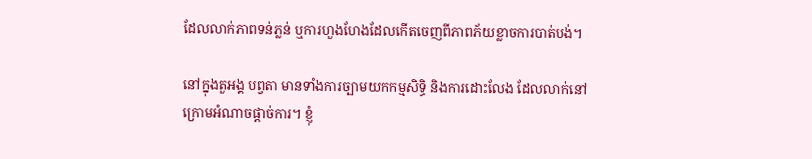ដែលលាក់ភាពទន់ភ្លន់ ឬការហួងហែងដែលកើតចេញពីភាពភ័យខ្លាចការបាត់បង់។

នៅក្នុងតួអង្គ បព្វតា មានទាំងការច្បាមយកកម្មសិទ្ធិ និងការដោះលែង ដែលលាក់នៅក្រោមអំណាចផ្តាច់ការ។ ខ្ញុំ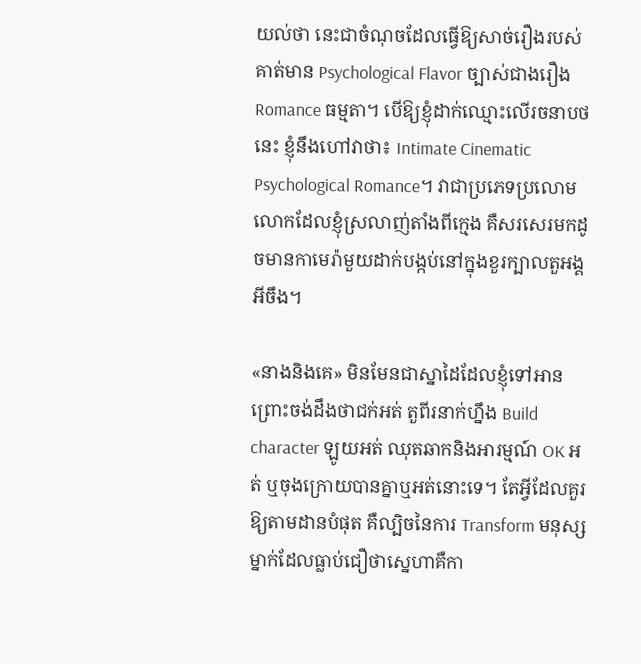យល់ថា នេះជាចំណុចដែលធ្វើឱ្យសាច់រឿងរបស់គាត់មាន Psychological Flavor ច្បាស់ជាងរឿង Romance ធម្មតា។ បើឱ្យខ្ញុំដាក់ឈ្មោះលើរចនាបថនេះ ខ្ញុំនឹងហៅវាថា៖ Intimate Cinematic Psychological Romance។ វាជាប្រភេទប្រលោមលោកដែលខ្ញុំស្រលាញ់តាំងពីក្មេង គឺសរសេរមកដូចមានកាមេរ៉ាមួយដាក់បង្កប់នៅក្នុងខួរក្បាលតួអង្គអីចឹង។

«នាងនិងគេ» មិនមែនជាស្នាដៃដែលខ្ញុំទៅអានព្រោះចង់ដឹងថាជក់អត់ តួពីរនាក់ហ្នឹង Build character ឡូយអត់ ឈុតឆាកនិងអារម្មណ៍ OK អត់ ឬចុងក្រោយបានគ្នាឬអត់នោះទេ។ តែអ្វីដែលគួរឱ្យតាមដានបំផុត គឺល្បិចនៃការ Transform មនុស្សម្នាក់ដែលធ្លាប់ជឿថាស្នេហាគឺកា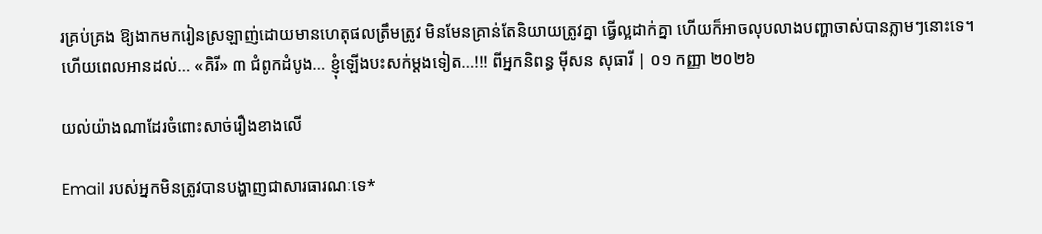រគ្រប់គ្រង ឱ្យងាកមករៀនស្រឡាញ់ដោយមានហេតុផលត្រឹមត្រូវ មិនមែនគ្រាន់តែនិយាយត្រូវគ្នា ធ្វើល្អដាក់គ្នា ហើយក៏អាចលុបលាងបញ្ហាចាស់បានភ្លាមៗនោះទេ។
ហើយពេលអានដល់… «គិរី» ៣ ជំពូកដំបូង… ខ្ញុំឡើងបះសក់ម្តងទៀត…!!! ពីអ្នកនិពន្ធ ម៉ីសន សុធារី | ០១ កញ្ញា ២០២៦

យល់យ៉ាងណាដែរចំពោះសាច់រឿងខាងលើ

Email របស់អ្នកមិនត្រូវបានបង្ហាញជាសារធារណៈទេ*